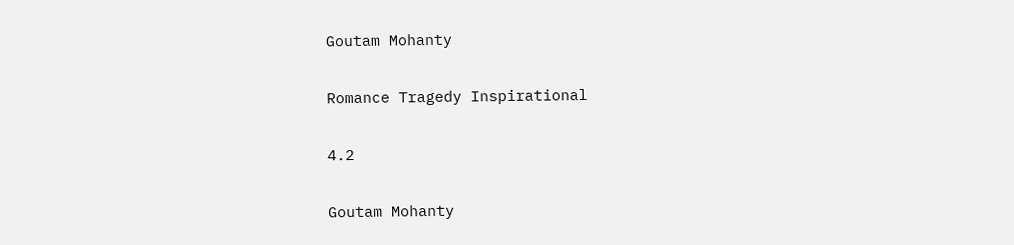Goutam Mohanty

Romance Tragedy Inspirational

4.2

Goutam Mohanty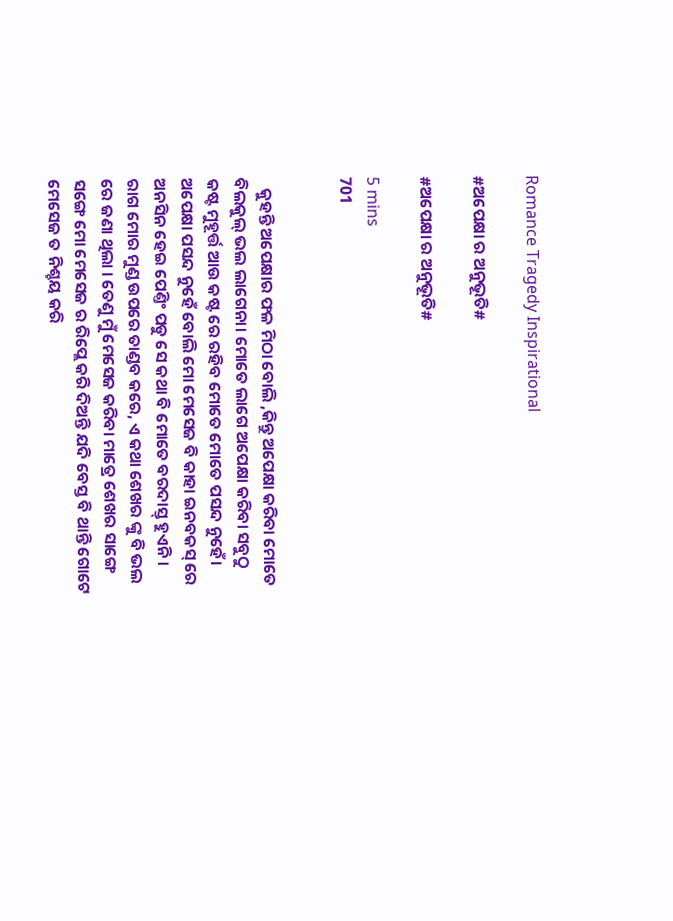Romance Tragedy Inspirational

#ଅପେକ୍ଷା ର ଅନୁଭୂତି#

#ଅପେକ୍ଷା ର ଅନୁଭୂତି#

5 mins
701


   କୁହନ୍ତି ଅପେକ୍ଷାର ଫଳ ମିଠା ବୋଲି ,କିନ୍ତୁ ଅପେକ୍ଷା କରିବା ମୋତେ ବିଲକୁଲ୍ ଭଲ ଲାଗେନା। ମୋତେ ଲାଗେ ଅପେକ୍ଷା କରିବା ସବୁଠୁ କଷ୍ଟ ମୁହୂର୍ତ୍ତ ଆଉ କଷ୍ଟ ରେ ରହିବ ମୋତେ ମୋତେ ପସନ୍ଦ ନୁହେଁ। ଅପେକ୍ଷା ପସନ୍ଦ ନୁହେଁ ବୋଲି ମୋ ମେସେଜ ବି କାହା ଇନବକସ୍ ରେ ଅନସିନ ହେଇ ପେଣ୍ତିଂ ପଡୁ ସେ କଥା ବି ମୋତେ ବରଦାସ୍ତ୍ ହୁଏନି। ରାଗ ମୋର ମୁଣ୍ଡ ଉପରେ ତାଣ୍ଡବ କରେ, ଏ କଥା ଶେଖର ଙ୍କୁ ବି ଭଲ ରେ ଜଣା ଥିଲା । ତେଣୁ ମୁଁ ମେସେଜ କରିବା ମାତ୍ରେ ଶେଖର ସାଙ୍ଗେ ସଙ୍ଗେ ମୋ ମେସେଜ ର ରିପ୍ଲେ କରି ଦିଅନ୍ତି ଯଦି ବେସ୍ତ ବି ଥାନ୍ତି ଗୋଟେ ମେସେଜ ତ ନିଶ୍ଚୟ କରି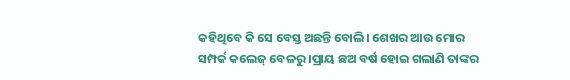କହିଥିବେ କି ସେ ବେସ୍ତ ଅଛନ୍ତି ବୋଲି। ଶେଖର ଆଉ ମୋର ସମ୍ପର୍କ କଲେଜ୍ ବେଳରୁ ।ପ୍ରାୟ ଛଅ ବର୍ଷ ହୋଇ ଗଲାଣି ତାଙ୍କର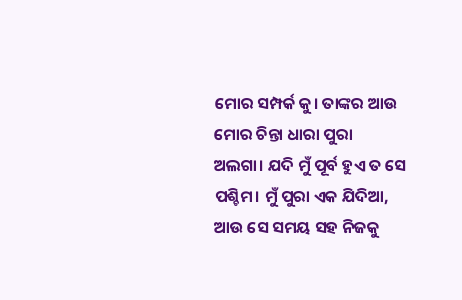ମୋର ସମ୍ପର୍କ କୁ। ତାଙ୍କର ଆଉ ମୋର ଚିନ୍ତା ଧାରା ପୁରା ଅଲଗା। ଯଦି ମୁଁ ପୂର୍ବ ହୁଏ ତ ସେ ପଶ୍ଚିମ। ମୁଁ ପୁରା ଏକ ଯିଦିଆ, ଆଉ ସେ ସମୟ ସହ ନିଜକୁ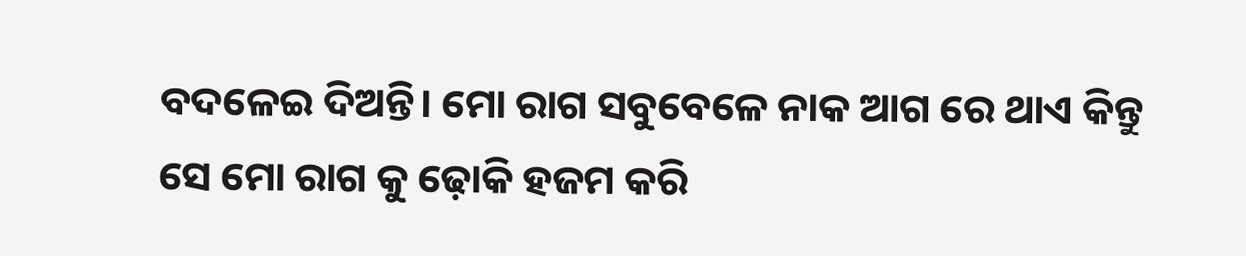ବଦଳେଇ ଦିଅନ୍ତି। ମୋ ରାଗ ସବୁବେଳେ ନାକ ଆଗ ରେ ଥାଏ କିନ୍ତୁ ସେ ମୋ ରାଗ କୁ ଢ଼ୋକି ହଜମ କରି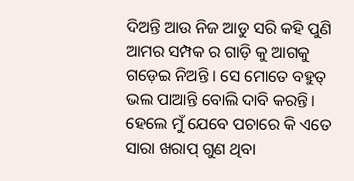ଦିଅନ୍ତି ଆଉ ନିଜ ଆଡୁ ସରି କହି ପୁଣି ଆମର ସମ୍ପକ ର ଗାଡ଼ି କୁ ଆଗକୁ ଗଡ଼େଇ ନିଅନ୍ତି । ସେ ମୋତେ ବହୁତ୍ ଭଲ ପାଆନ୍ତି ବୋଲି ଦାବି କରନ୍ତି। ହେଲେ ମୁଁ ଯେବେ ପଚାରେ କି ଏତେ ସାରା ଖରାପ୍ ଗୁଣ ଥିବା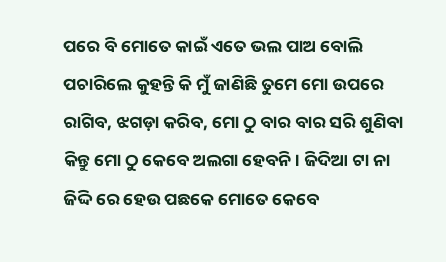ପରେ ବି ମୋତେ କାଇଁ ଏତେ ଭଲ ପାଅ ବୋଲି ପଚାରିଲେ କୁହନ୍ତି କି ମୁଁ ଜାଣିଛି ତୁମେ ମୋ ଉପରେ ରାଗିବ, ଝଗଡ଼ା କରିବ, ମୋ ଠୁ ବାର ବାର ସରି ଶୁଣିବା କିନ୍ତୁ ମୋ ଠୁ କେବେ ଅଲଗା ହେବନି। ଜିଦିଆ ଟା ନା ଜିଦ୍ଦି ରେ ହେଉ ପଛକେ ମୋତେ କେବେ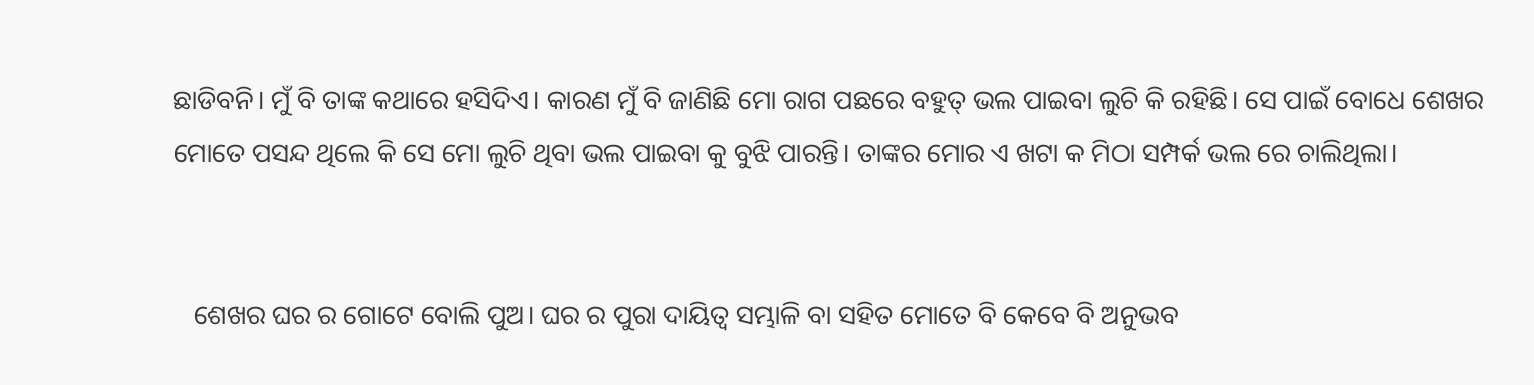ଛାଡିବନି। ମୁଁ ବି ତାଙ୍କ କଥାରେ ହସିଦିଏ। କାରଣ ମୁଁ ବି ଜାଣିଛି ମୋ ରାଗ ପଛରେ ବହୁତ୍ ଭଲ ପାଇବା ଲୁଚି କି ରହିଛି। ସେ ପାଇଁ ବୋଧେ ଶେଖର ମୋତେ ପସନ୍ଦ ଥିଲେ କି ସେ ମୋ ଲୁଚି ଥିବା ଭଲ ପାଇବା କୁ ବୁଝି ପାରନ୍ତି। ତାଙ୍କର ମୋର ଏ ଖଟା କ ମିଠା ସମ୍ପର୍କ ଭଲ ରେ ଚାଲିଥିଲା।


   ଶେଖର ଘର ର ଗୋଟେ ବୋଲି ପୁଅ। ଘର ର ପୁରା ଦାୟିତ୍ଵ ସମ୍ଭାଳି ବା ସହିତ ମୋତେ ବି କେବେ ବି ଅନୁଭବ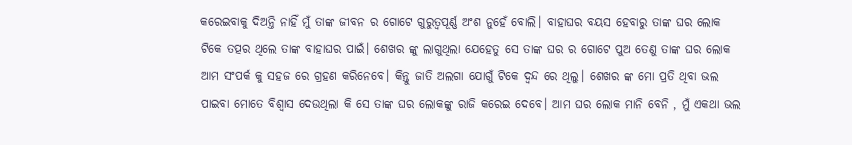କରେଇବାକୁ ଦିଅନ୍ତି ନାହିଁ ମୁଁ ତାଙ୍କ ଜୀବନ ର ଗୋଟେ ଗୁରୁତ୍ୱପୂର୍ଣ୍ଣ ଅଂଶ ନୁହେଁ ବୋଲି। ବାହାଘର ବୟସ ହେବାରୁ ତାଙ୍କ ଘର ଲୋକ ଟିକେ ତତ୍ପର ଥିଲେ ତାଙ୍କ ବାହାଘର ପାଇଁ। ଶେଖର ଙ୍କୁ ଲାଗୁଥିଲା ଯେହେତୁ ସେ ତାଙ୍କ ଘର ର ଗୋଟେ ପୁଅ ତେଣୁ ତାଙ୍କ ଘର ଲୋକ ଆମ ସଂପର୍କ କୁ ସହଜ ରେ ଗ୍ରହଣ କରିନେବେ। କିନ୍ତୁ ଜାତି ଅଲଗା ଯୋଗୁଁ ଟିକେ ଦ୍ଵନ୍ଦ ରେ ଥିଲୁ। ଶେଖର ଙ୍କ ମୋ ପ୍ରତି ଥିବା ଭଲ ପାଇବା ମୋତେ ବିଶ୍ଵାସ ଦେଉଥିଲା କି ସେ ତାଙ୍କ ଘର ଲୋକଙ୍କୁ ରାଜି କରେଇ ଦେବେ। ଆମ ଘର ଲୋକ ମାନି ବେନି , ମୁଁ ଏକଥା ଭଲ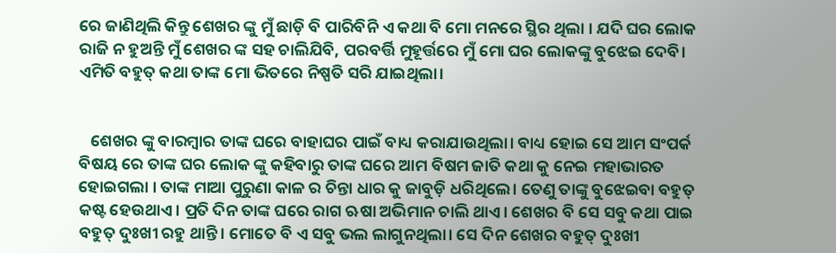ରେ ଜାଣିଥିଲି କିନ୍ତୁ ଶେଖର ଙ୍କୁ ମୁଁ ଛାଡ଼ି ବି ପାରିବିନି ଏ କଥା ବି ମୋ ମନରେ ସ୍ଥିର ଥିଲା । ଯଦି ଘର ଲୋକ ରାଜି ନ ହୁଅନ୍ତି ମୁଁ ଶେଖର ଙ୍କ ସହ ଚାଲିଯିବି, ପରବର୍ତ୍ତି ମୁହୂର୍ତ୍ତରେ ମୁଁ ମୋ ଘର ଲୋକଙ୍କୁ ବୁଝେଇ ଦେବି। ଏମିତି ବହୁତ୍ କଥା ତାଙ୍କ ମୋ ଭିତରେ ନିଷ୍ପତି ସରି ଯାଇଥିଲା।


   ଶେଖର ଙ୍କୁ ବାରମ୍ବାର ତାଙ୍କ ଘରେ ବାହାଘର ପାଇଁ ବାଧ୍ୟ କରାଯାଉଥିଲା। ବାଧ୍ୟ ହୋଇ ସେ ଆମ ସଂପର୍କ ବିଷୟ ରେ ତାଙ୍କ ଘର ଲୋକ ଙ୍କୁ କହିବାରୁ ତାଙ୍କ ଘରେ ଆମ ବିଷମ ଜାତି କଥା କୁ ନେଇ ମହାଭାରତ ହୋଇଗଲା । ତାଙ୍କ ମାଆ ପୁରୁଣା କାଳ ର ଚିନ୍ତା ଧାର କୁ ଜାବୁଡ଼ି ଧରିଥିଲେ। ତେଣୁ ତାଙ୍କୁ ବୁଝେଇବା ବହୁତ୍ କଷ୍ଟ ହେଉଥାଏ। ପ୍ରତି ଦିନ ତାଙ୍କ ଘରେ ରାଗ ଋଷା ଅଭିମାନ ଚାଲି ଥାଏ। ଶେଖର ବି ସେ ସବୁ କଥା ପାଇ ବହୁତ୍ ଦୁଃଖୀ ରହୁ ଥାନ୍ତି। ମୋତେ ବି ଏ ସବୁ ଭଲ ଲାଗୁନଥିଲା। ସେ ଦିନ ଶେଖର ବହୁତ୍ ଦୁଃଖୀ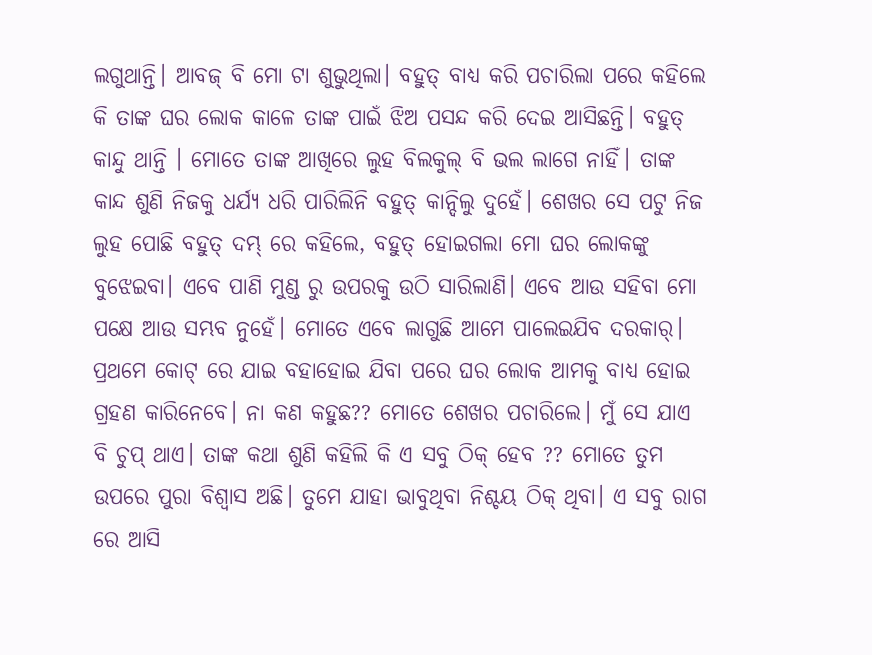ଲଗୁଥାନ୍ତି। ଆବଜ୍ ବି ମୋ ଟା ଶୁଭୁଥିଲା। ବହୁତ୍ ବାଧ୍ୟ କରି ପଚାରିଲା ପରେ କହିଲେ କି ତାଙ୍କ ଘର ଲୋକ କାଳେ ତାଙ୍କ ପାଇଁ ଝିଅ ପସନ୍ଦ କରି ଦେଇ ଆସିଛନ୍ତି। ବହୁତ୍ କାନ୍ଦୁ ଥାନ୍ତି । ମୋତେ ତାଙ୍କ ଆଖିରେ ଲୁହ ବିଲକୁଲ୍ ବି ଭଲ ଲାଗେ ନାହିଁ। ତାଙ୍କ କାନ୍ଦ ଶୁଣି ନିଜକୁ ଧର୍ଯ୍ୟ ଧରି ପାରିଲିନି ବହୁତ୍ କାନ୍ଦିଲୁ ଦୁହେଁ। ଶେଖର ସେ ପଟୁ ନିଜ ଲୁହ ପୋଛି ବହୁତ୍ ଦମ୍ଭ୍ ରେ କହିଲେ, ବହୁତ୍ ହୋଇଗଲା ମୋ ଘର ଲୋକଙ୍କୁ ବୁଝେଇବା। ଏବେ ପାଣି ମୁଣ୍ଡ ରୁ ଉପରକୁ ଉଠି ସାରିଲାଣି। ଏବେ ଆଉ ସହିବା ମୋ ପକ୍ଷେ ଆଉ ସମ୍ଭବ ନୁହେଁ। ମୋତେ ଏବେ ଲାଗୁଛି ଆମେ ପାଲେଇଯିବ ଦରକାର୍। ପ୍ରଥମେ କୋଟ୍ ରେ ଯାଇ ବହାହୋଇ ଯିବା ପରେ ଘର ଲୋକ ଆମକୁ ବାଧ୍ୟ ହୋଇ ଗ୍ରହଣ କାରିନେବେ। ନା କଣ କହୁଛ?? ମୋତେ ଶେଖର ପଚାରିଲେ। ମୁଁ ସେ ଯାଏ ବି ଚୁପ୍ ଥାଏ। ତାଙ୍କ କଥା ଶୁଣି କହିଲି କି ଏ ସବୁ ଠିକ୍ ହେବ ?? ମୋତେ ତୁମ ଉପରେ ପୁରା ବିଶ୍ଵାସ ଅଛି। ତୁମେ ଯାହା ଭାବୁଥିବା ନିଶ୍ଚୟ ଠିକ୍ ଥିବା। ଏ ସବୁ ରାଗ ରେ ଆସି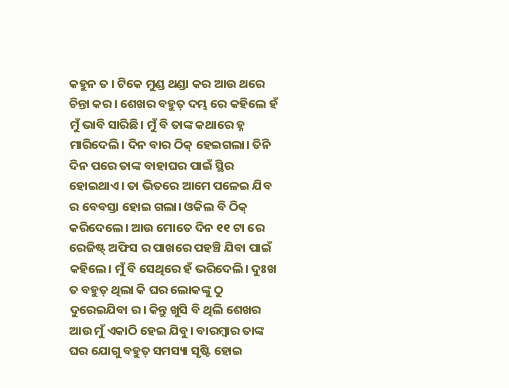କହୁନ ତ । ଟିକେ ମୁଣ୍ଡ ଥଣ୍ଡା କର ଆଉ ଥରେ ଚିନ୍ତା କର। ଶେଖର ବହୁତ୍ ଦମ୍ଭ ରେ କହିଲେ ହଁ ମୁଁ ଭାବି ସାରିଛି। ମୁଁ ବି ତାଙ୍କ କଥାରେ ହ୍ନ ମାରିଦେଲି। ଦିନ ବାର ଠିକ୍ ହେଇଗଲା। ତିନି ଦିନ ପରେ ତାଙ୍କ ବାହାଘର ପାଇଁ ସ୍ଥିର ହୋଇଥାଏ। ତା ଭିତରେ ଆମେ ପଳେଇ ଯିବ ର ବେବସ୍ତା ହୋଇ ଗଲା। ଓକିଲ ବି ଠିକ୍ କରିଦେଲେ। ଆଉ ମୋତେ ଦିନ ୧୧ ଟା ରେ ରେଜିଷ୍ଟ୍ ଅଫିସ ର ପାଖରେ ପହଞ୍ଚି ଯିବା ପାଇଁ କହିଲେ। ମୁଁ ବି ସେଥିରେ ହଁ ଭରିଦେଲି। ଦୁଃଖ ତ ବହୁତ୍ ଥିଲା କି ଘର ଲୋକଙ୍କୁ ଠୁ ଦୁରେଇଯିବା ର। କିନ୍ତୁ ଖୁସି ବି ଥିଲି ଶେଖର ଆଉ ମୁଁ ଏକାଠି ହେଇ ଯିବୁ। ବାରମ୍ବାର ତାଙ୍କ ଘର ଯୋଗୁ ବହୁତ୍ ସମସ୍ୟା ସୃଷ୍ଟି ହୋଇ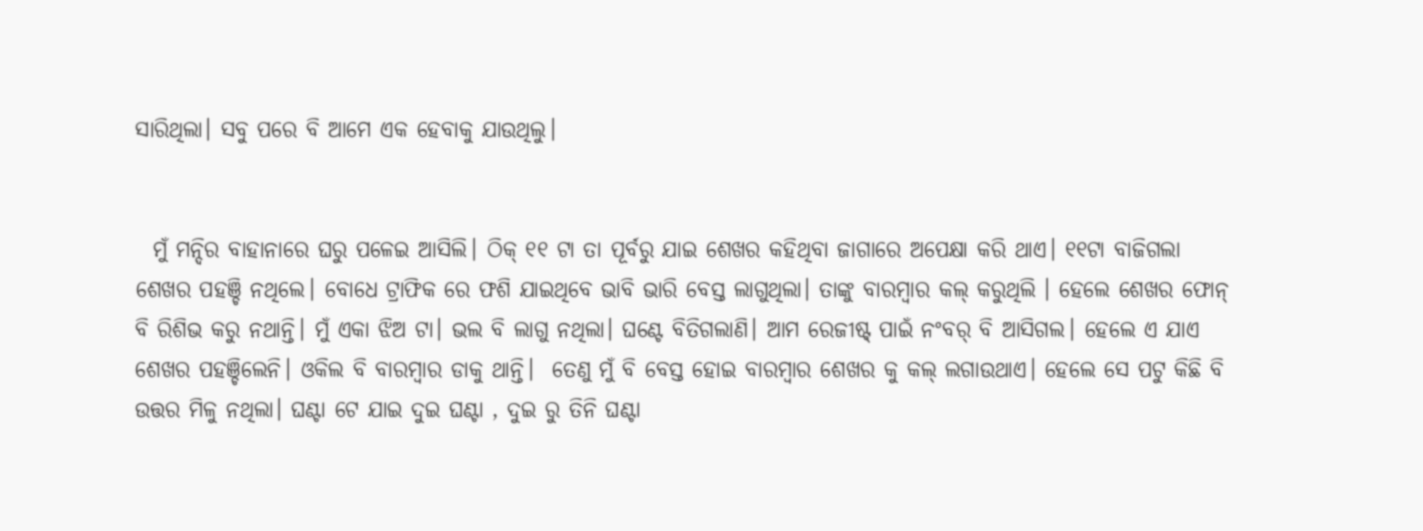ସାରିଥିଲା। ସବୁ ପରେ ବି ଆମେ ଏକ ହେବାକୁ ଯାଉଥିଲୁ।


  ମୁଁ ମନ୍ଦିର ବାହାନାରେ ଘରୁ ପଳେଇ ଆସିଲି। ଠିକ୍ ୧୧ ଟା ତା ପୂର୍ବରୁ ଯାଇ ଶେଖର କହିଥିବା ଜାଗାରେ ଅପେକ୍ଷା କରି ଥାଏ। ୧୧ଟା ବାଜିଗଲା ଶେଖର ପହଞ୍ଚି ନଥିଲେ। ବୋଧେ ଟ୍ରାଫିକ ରେ ଫଶି ଯାଇଥିବେ ଭାବି ଭାରି ବେସ୍ତ ଲାଗୁଥିଲା। ତାଙ୍କୁ ବାରମ୍ବାର କଲ୍ କରୁଥିଲି । ହେଲେ ଶେଖର ଫୋନ୍ ବି ରିଶିଭ କରୁ ନଥାନ୍ତି। ମୁଁ ଏକା ଝିଅ ଟା। ଭଲ ବି ଲାଗୁ ନଥିଲା। ଘଣ୍ଟେ ବିତିଗଲାଣି। ଆମ ରେଜୀଷ୍ଟ୍ ପାଇଁ ନଂବର୍ ବି ଆସିଗଲ। ହେଲେ ଏ ଯାଏ ଶେଖର ପହଞ୍ଚିଲେନି। ଓକିଲ ବି ବାରମ୍ବାର ଡାକୁ ଥାନ୍ତି।  ତେଣୁ ମୁଁ ବି ବେସ୍ତ ହୋଇ ବାରମ୍ବାର ଶେଖର କୁ କଲ୍ ଲଗାଉଥାଏ। ହେଲେ ସେ ପଟୁ କିଛି ବି ଉତ୍ତର ମିଳୁ ନଥିଲା। ଘଣ୍ଟା ଟେ ଯାଇ ଦୁଇ ଘଣ୍ଟା , ଦୁଇ ରୁ ତିନି ଘଣ୍ଟା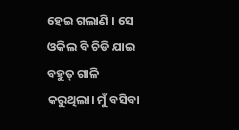ହେଇ ଗଲାଣି । ସେ ଓକିଲ ବି ଚିଡି ଯାଇ ବହୁତ୍ ଗାଳି କରୁଥିଲା। ମୁଁ ବସିବା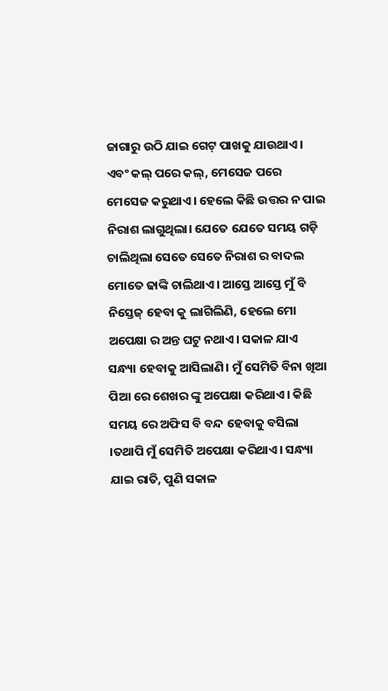ଜାଗାରୁ ଉଠି ଯାଇ ଗେଟ୍ ପାଖକୁ ଯାଉଥାଏ। ଏବଂ କଲ୍ ପରେ କଲ୍, ମେସେଜ ପରେ ମେସେଜ କରୁଥାଏ। ହେଲେ କିଛି ଉତ୍ତର ନ ପାଇ ନିରାଶ ଲାଗୁଥିଲା। ଯେତେ ଯେତେ ସମୟ ଗଡ଼ି ଚାଲିଥିଲା ସେତେ ସେତେ ନିରାଶ ର ବାଦଲ ମୋତେ ଢାଙ୍କି ଚାଲିଥାଏ। ଆସ୍ତେ ଆସ୍ତେ ମୁଁ ବି ନିସ୍ତେଜ୍ ହେବା କୁ ଲାଗିଲିଣି, ହେଲେ ମୋ ଅପେକ୍ଷା ର ଅନ୍ତ ଘଟୁ ନଥାଏ। ସକାଳ ଯାଏ ସନ୍ଧ୍ୟା ହେବାକୁ ଆସିଲାଣି। ମୁଁ ସେମିତି ବିନା ଖିଆ ପିଆ ରେ ଶେଖର ଙ୍କୁ ଅପେକ୍ଷା କରିଥାଏ। କିଛି ସମୟ ରେ ଅଫିସ ବି ବନ୍ଦ ହେବାକୁ ବସିଲା ।ତଥାପି ମୁଁ ସେମିତି ଅପେକ୍ଷା କରିଥାଏ। ସନ୍ଧ୍ୟା ଯାଇ ରାତି, ପୁଣି ସକାଳ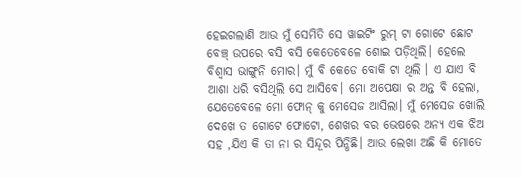ହେଇଗଲାଣି ଆଉ ମୁଁ ସେମିତି ସେ ୱାଇଟିଂ ରୁମ୍ ଟା ଗୋଟେ ଛୋଟ ବେଞ୍ଚ୍ ଉପରେ ବସି ବସି କେତେବେଳେ ଶୋଇ ପଡ଼ିଥିଲି। ହେଲେ ବିଶ୍ଵାସ ଭାଙ୍ଗୁନି ମୋର। ମୁଁ ବି କେଡେ ବୋକି ଟା ଥିଲି । ଏ ଯାଏ ବି ଆଶା ଧରି ବସିଥିଲି ସେ ଆସିବେ। ମୋ ଅପେକ୍ଷା ର ଅନ୍ତ ବି ହେଲା, ଯେତେବେଳେ ମୋ ଫୋନ୍ କୁ ମେସେଜ ଆସିଲା। ମୁଁ ମେସେଜ ଖୋଲି ଦେଖେ ତ ଗୋଟେ ଫୋଟୋ, ଶେଖର ବର ଭେଷରେ ଅନ୍ୟ ଏକ ଝିଅ ସହ ,ଯିଏ କି ତା ନା ର ସିନ୍ଦୂର ପିନ୍ଧିଛି। ଆଉ ଲେଖା ଅଛି କି ମୋତେ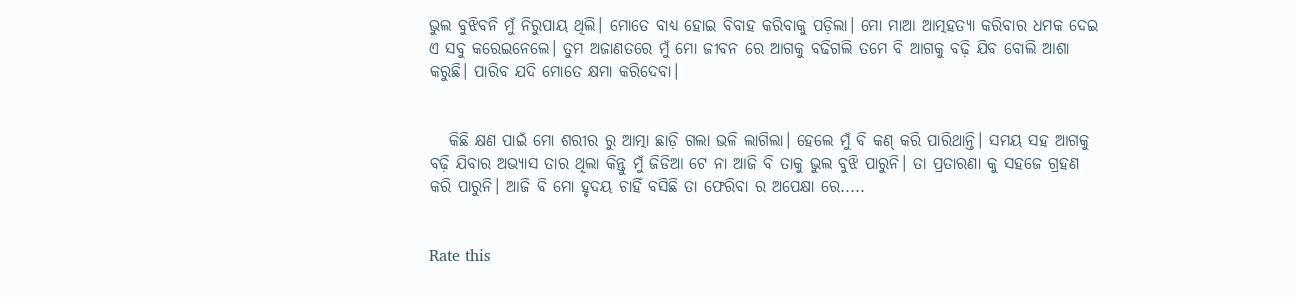ଭୁଲ ବୁଝିବନି ମୁଁ ନିରୁପାୟ ଥିଲି। ମୋତେ ବାଧ୍ୟ ହୋଇ ବିବାହ କରିବାକୁ ପଡ଼ିଲା। ମୋ ମାଆ ଆତ୍ମହତ୍ୟା କରିବାର ଧମକ ଦେଇ ଏ ସବୁ କରେଇନେଲେ। ତୁମ ଅଜାଣତରେ ମୁଁ ମୋ ଜୀବନ ରେ ଆଗକୁ ବଢିଗଲି ତମେ ବି ଆଗକୁ ବଢ଼ି ଯିବ ବୋଲି ଆଶା କରୁଛି। ପାରିବ ଯଦି ମୋତେ କ୍ଷମା କରିଦେବା।


   କିଛି କ୍ଷଣ ପାଇଁ ମୋ ଶରୀର ରୁ ଆତ୍ମା ଛାଡ଼ି ଗଲା ଭଳି ଲାଗିଲା। ହେଲେ ମୁଁ ବି କଣ୍ କରି ପାରିଥାନ୍ତି। ସମୟ ସହ ଆଗକୁ ବଢ଼ି ଯିବାର ଅଭ୍ୟାସ ତାର ଥିଲା କିନ୍ତୁ ମୁଁ ଜିଡିଆ ଟେ ନା ଆଜି ବି ତାକୁ ଭୁଲ ବୁଝି ପାରୁନି। ତା ପ୍ରତାରଣା କୁ ସହଜେ ଗ୍ରହଣ କରି ପାରୁନି। ଆଜି ବି ମୋ ହୃଦୟ ଚାହିଁ ବସିଛି ତା ଫେରିବା ର ଅପେକ୍ଷା ରେ.....


Rate this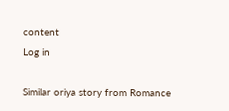content
Log in

Similar oriya story from Romance